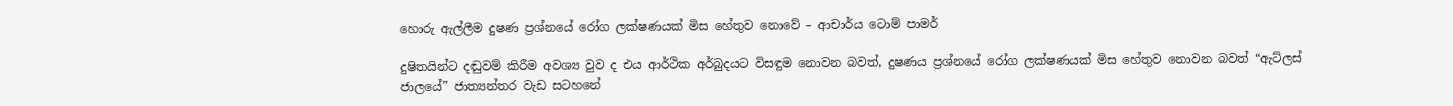හොරු ඇල්ලීම දුෂණ ප්‍රශ්නයේ රෝග ලක්ෂණයක් මිස හේතුව නොවේ – ආචාර්ය ටොම් පාමර්

දුෂිතයින්ට දඬුවම් කිරීම අවශ්‍ය වුව ද එය ආර්ථික අර්බුදයට විසඳුම නොවන බවත්, දුෂණය ප්‍රශ්නයේ රෝග ලක්ෂණයක් මිස හේතුව නොවන බවත් “ඇට්ලස් ජාලයේ” ජාත්‍යන්තර වැඩ සටහනේ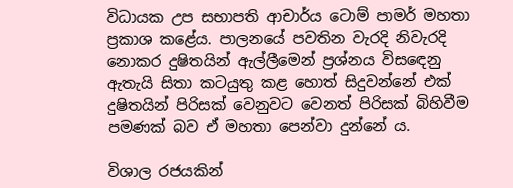විධායක උප සභාපති ආචාර්ය ටොම් පාමර් මහතා ප්‍රකාශ කළේය. පාලනයේ පවතින වැරදි නිවැරදි නොකර දුෂිතයින් ඇල්ලීමෙන් ප්‍රශ්නය විසඳෙනු ඇතැයි සිතා කටයුතු කළ හොත් සිදුවන්නේ එක් දුෂිතයින් පිරිසක් වෙනුවට වෙනත් පිරිසක් බිහිවීම පමණක් බව ඒ මහතා පෙන්වා දුන්නේ ය.

විශාල රජයකින්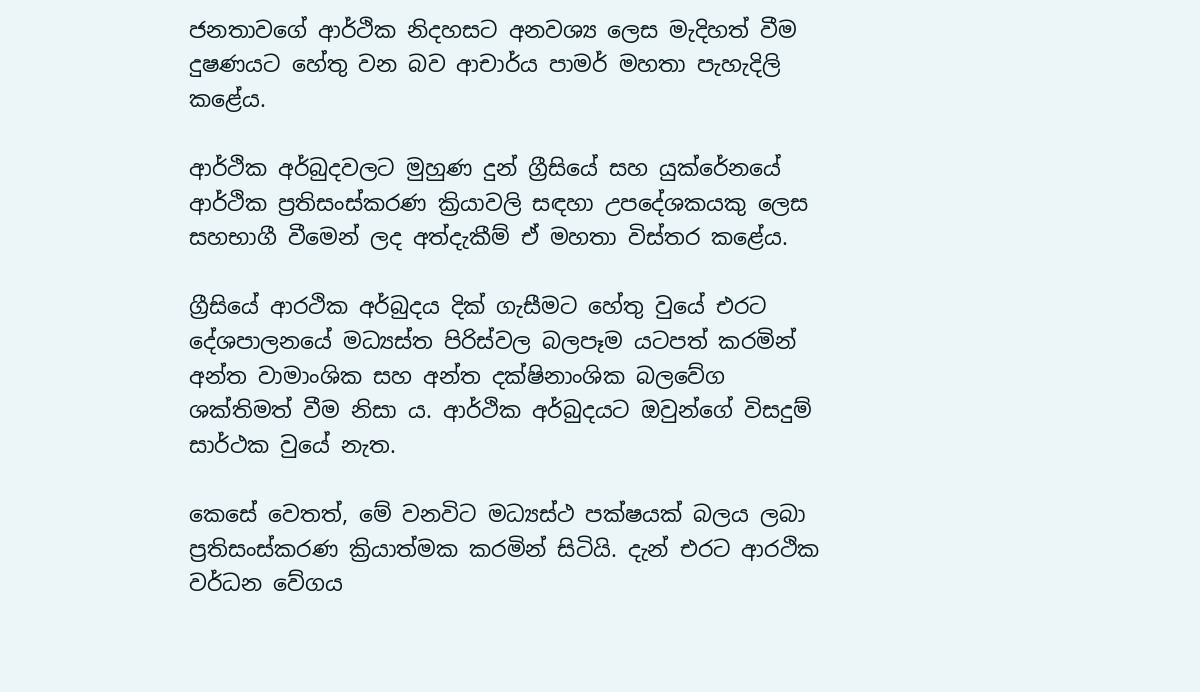ජනතාවගේ ආර්ථික නිදහසට අනවශ්‍ය ලෙස මැදිහත් වීම දුෂණයට හේතු වන බව ආචාර්ය පාමර් මහතා පැහැදිලි කළේය.

ආර්ථික අර්බුදවලට මුහුණ දුන් ග්‍රීසියේ සහ යුක්රේනයේ ආර්ථික ප්‍රතිසංස්කරණ ක්‍රියාවලි සඳහා උපදේශකයකු ලෙස සහභාගී වීමෙන් ලද අත්දැකීම් ඒ මහතා විස්තර කළේය.

ග්‍රීසියේ ආරථික අර්බුදය දික් ගැසීමට හේතු වුයේ එරට දේශපාලනයේ මධ්‍යස්ත පිරිස්වල බලපෑම යටපත් කරමින් අන්ත වාමාංශික සහ අන්ත දක්ෂිනාංශික බලවේග ශක්තිමත් වීම නිසා ය. ආර්ථික අර්බුදයට ඔවුන්ගේ විසදුම් සාර්ථක වුයේ නැත.

කෙසේ වෙතත්, මේ වනවිට මධ්‍යස්ථ පක්ෂයක් බලය ලබා ප්‍රතිසංස්කරණ ක්‍රියාත්මක කරමින් සිටියි. දැන් එරට ආරථික වර්ධන වේගය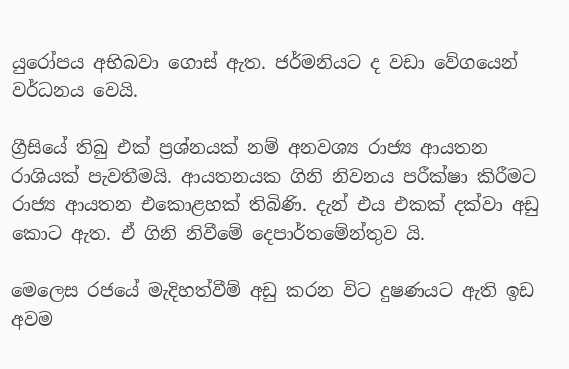යුරෝපය අභිබවා ගොස් ඇත. ජර්මනියට ද වඩා වේගයෙන් වර්ධනය වෙයි.

ග්‍රීසියේ තිබු එක් ප්‍රශ්නයක් නම් අනවශ්‍ය රාජ්‍ය ආයතන රාශියක් පැවතීමයි. ආයතනයක ගිනි නිවනය පරීක්ෂා කිරීමට රාජ්‍ය ආයතන එකොළහක් තිබිණි. දැන් එය එකක් දක්වා අඩු කොට ඇත. ඒ ගිනි නිවීමේ දෙපාර්තමේන්තුව යි.

මෙලෙස රජයේ මැදිහත්වීම් අඩු කරන විට දුෂණයට ඇති ඉඩ අවම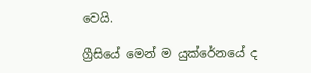වෙයි.

ග්‍රීසියේ මෙන් ම යුක්රේනයේ ද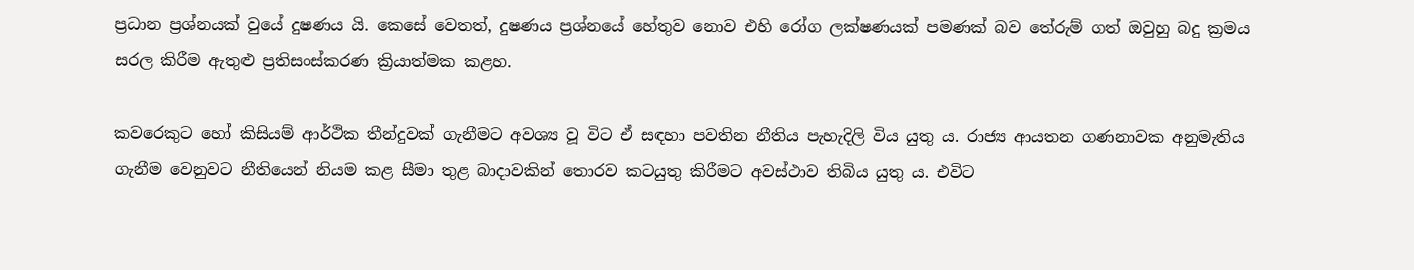ප්‍රධාන ප්‍රශ්නයක් වුයේ දුෂණය යි. කෙසේ වෙතත්, දුෂණය ප්‍රශ්නයේ හේතුව නොව එහි රෝග ලක්ෂණයක් පමණක් බව තේරුම් ගත් ඔවුහු බදු ක්‍රමය සරල කිරීම ඇතුළු ප්‍රතිසංස්කරණ ක්‍රියාත්මක කළහ.

කවරෙකුට හෝ කිසියම් ආර්ථික තීන්දුවක් ගැනීමට අවශ්‍ය වූ විට ඒ සඳහා පවතින නීතිය පැහැදිලි විය යුතු ය. රාජ්‍ය ආයතන ගණනාවක අනුමැතිය ගැනීම වෙනුවට නීතියෙන් නියම කළ සීමා තුළ බාදාවකින් තොරව කටයුතු කිරීමට අවස්ථාව තිබිය යුතු ය. එවිට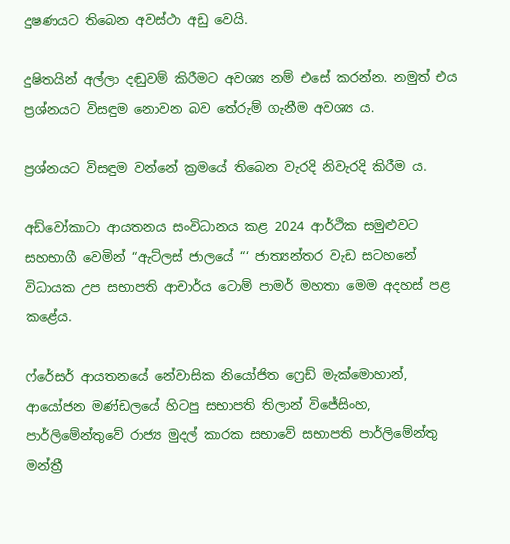දුෂණයට තිබෙන අවස්ථා අඩු වෙයි.

දුෂිතයින් අල්ලා දඬුවම් කිරීමට අවශ්‍ය නම් එසේ කරන්න. නමුත් එය ප්‍රශ්නයට විසඳුම නොවන බව තේරුම් ගැනීම අවශ්‍ය ය.

ප්‍රශ්නයට විසඳුම වන්නේ ක්‍රමයේ තිබෙන වැරදි නිවැරදි කිරීම ය.

අඩ්වෝකාටා ආයතනය සංවිධානය කළ 2024 ආර්ථික සමුළුවට සහභාගී වෙමින් “ඇට්ලස් ජාලයේ “‘ ජාත්‍යන්තර වැඩ සටහනේ විධායක උප සභාපති ආචාර්ය ටොම් පාමර් මහතා මෙම අදහස් පළ කළේය.

ෆ්රේසර් ආයතනයේ නේවාසික නියෝජිත ෆ්‍රෙඩ් මැක්මොහාන්, ආයෝජන මණ්ඩලයේ හිටපු සභාපති තිලාන් විජේසිංහ, පාර්ලිමේන්තුවේ රාජ්‍ය මුදල් කාරක සභාවේ සභාපති පාර්ලිමේන්තු මන්ත්‍රී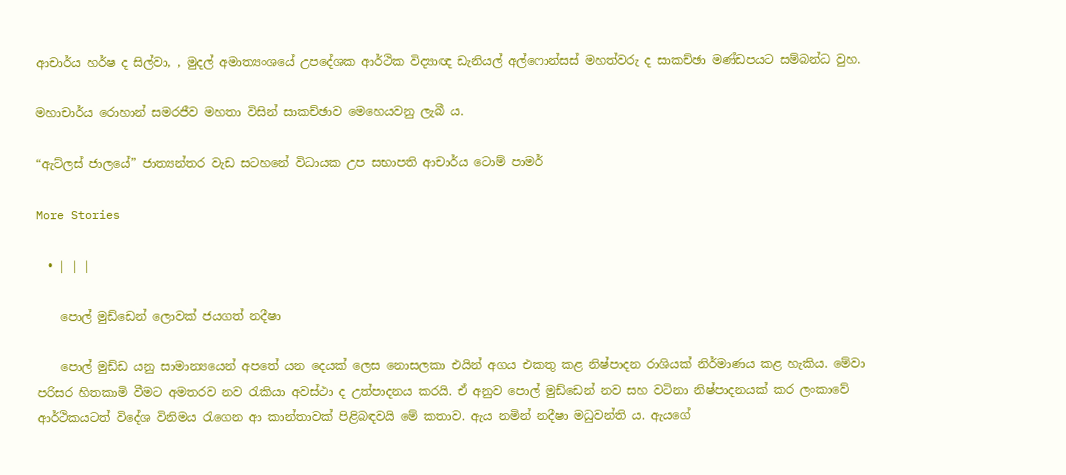ආචාර්ය හර්ෂ ද සිල්වා, , මුදල් අමාත්‍යංශයේ උපදේශක ආර්ථික විද්‍යාඥ ඩැනියල් අල්ෆොන්සස් මහත්වරු ද සාකච්ඡා මණ්ඩපයට සම්බන්ධ වුහ.

මහාචාර්ය රොහාන් සමරජීව මහතා විසින් සාකච්ඡාව මෙහෙයවනු ලැබී ය.

“ඇට්ලස් ජාලයේ” ජාත්‍යන්තර වැඩ සටහනේ විධායක උප සභාපති ආචාර්ය ටොම් පාමර්

More Stories

  • | | |

    පොල් මුඩ්ඩෙන් ලොවක් ජයගත් නදීෂා

    පොල් මුඩ්ඩ යනු සාමාන්‍යයෙන් අපතේ යන දෙයක් ලෙස නොසලකා එයින් අගය එකතු කළ නිෂ්පාදන රාශියක් නිර්මාණය කළ හැකිය. මේවා පරිසර හිතකාමි වීමට අමතරව නව රැකියා අවස්ථා ද උත්පාදනය කරයි. ඒ අනුව පොල් මුඩ්ඩෙන් නව සහ වටිනා නිෂ්පාදනයක් කර ලංකාවේ ආර්ථිකයටත් විදේශ විනිමය රැගෙන ආ කාන්තාවක් පිළිබඳවයි මේ කතාව. ඇය නමින් නදීෂා මධුවන්ති ය. ඇයගේ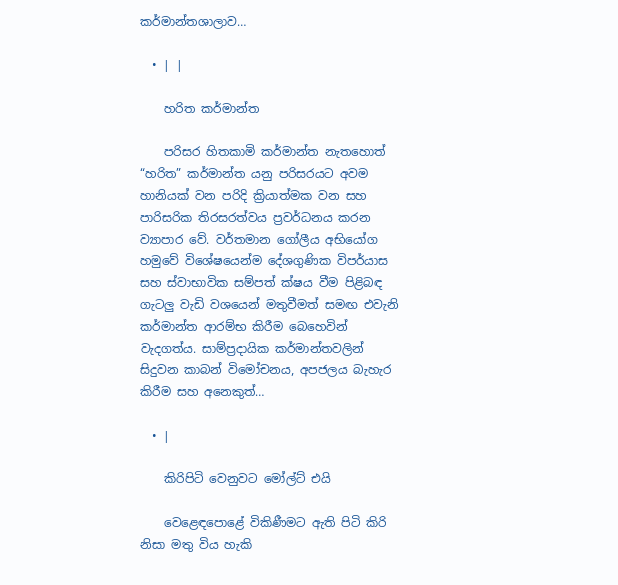කර්මාන්තශාලාව…

  • | |

    හරිත කර්මාන්ත

    පරිසර හිතකාමි කර්මාන්ත නැතහොත් “හරිත” කර්මාන්ත යනු පරිසරයට අවම හානියක් වන පරිදි ක්‍රියාත්මක වන සහ පාරිසරික තිරසරත්වය ප්‍රවර්ධනය කරන ව්‍යාපාර වේ. වර්තමාන ගෝලීය අභියෝග හමුවේ විශේෂයෙන්ම දේශගුණික විපර්යාස සහ ස්වාභාවික සම්පත් ක්ෂය වීම පිළිබඳ ගැටලු වැඩි වශයෙන් මතුවීමත් සමඟ එවැනි කර්මාන්ත ආරම්භ කිරීම බෙහෙවින් වැදගත්ය. සාම්ප්‍රදායික කර්මාන්තවලින් සිදුවන කාබන් විමෝචනය, අපජලය බැහැර කිරීම සහ අනෙකුත්…

  • |

    කිරිපිටි වෙනුවට මෝල්ට් එයි

    වෙළෙඳපොළේ විකිණීමට ඇති පිටි කිරි නිසා මතු විය හැකි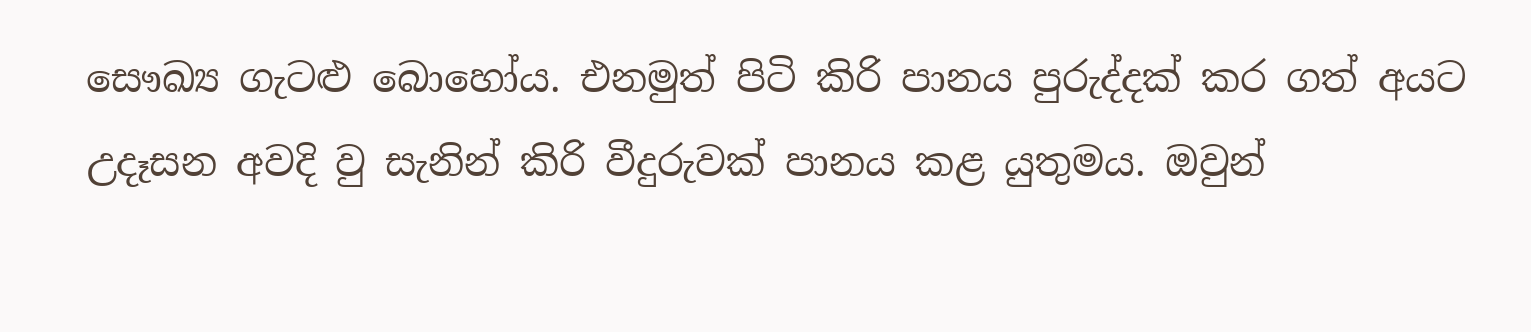සෞඛ්‍ය ගැටළු බොහෝය. එනමුත් පිටි කිරි පානය පුරුද්දක් කර ගත් අයට උදෑසන අවදි වු සැනින් කිරි වීදුරුවක් පානය කළ යුතුමය. ඔවුන්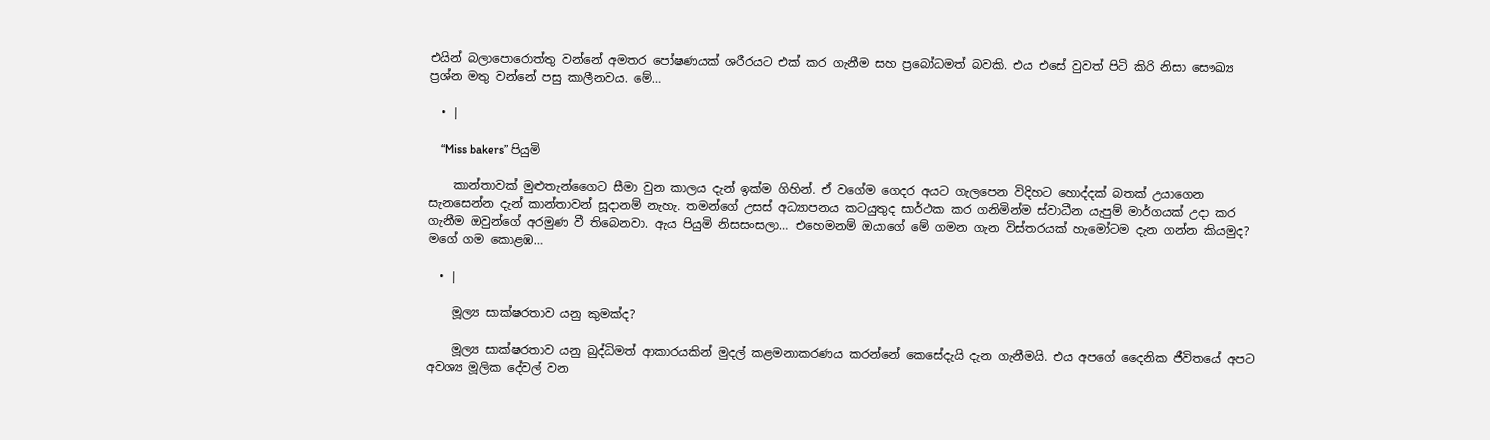එයින් බලාපොරොත්තු වන්නේ අමතර පෝෂණයක් ශරීරයට එක් කර ගැනීම සහ ප්‍රබෝධමත් බවකි. එය එසේ වුවත් පිටි කිරි නිසා සෞඛ්‍ය ප්‍රශ්න මතු වන්නේ පසු කාලීනවය. මේ…

  • |

    “Miss bakers” පියුමි

    කාන්තාවක් මුළුතැන්ගෛට සීමා වුන කාලය දැන් ඉක්ම ගිහින්. ඒ වගේම ගෙදර අයට ගැලපෙන විදිහට හොද්දක් බතක් උයාගෙන සැනසෙන්න දැන් කාන්තාවන් සූදානම් නැහැ. තමන්ගේ උසස් අධ්‍යාපනය කටයුතුද සාර්ථක කර ගනිමින්ම ස්වාධීන යැපුම් මාර්ගයක් උදා කර ගැනීම ඔවුන්ගේ අරමුණ වී තිබෙනවා. ඇය පියුමි නිසසංසලා… එහෙමනම් ඔයාගේ මේ ගමන ගැන විස්තරයක් හැමෝටම දැන ගන්න කියමුද? මගේ ගම කොළඹ…

  • |

    මූල්‍ය සාක්ෂරතාව යනු කුමක්ද?

    මූල්‍ය සාක්ෂරතාව යනු බුද්ධිමත් ආකාරයකින් මුදල් කළමනාකරණය කරන්නේ කෙසේදැයි දැන ගැනීමයි. එය අපගේ දෛනික ජීවිතයේ අපට අවශ්‍ය මූලික දේවල් වන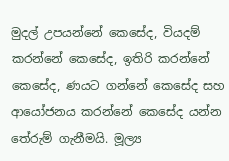මුදල් උපයන්නේ කෙසේද, වියදම් කරන්නේ කෙසේද, ඉතිරි කරන්නේ කෙසේද, ණයට ගන්නේ කෙසේද සහ ආයෝජනය කරන්නේ කෙසේද යන්න තේරුම් ගැනීමයි. මූල්‍ය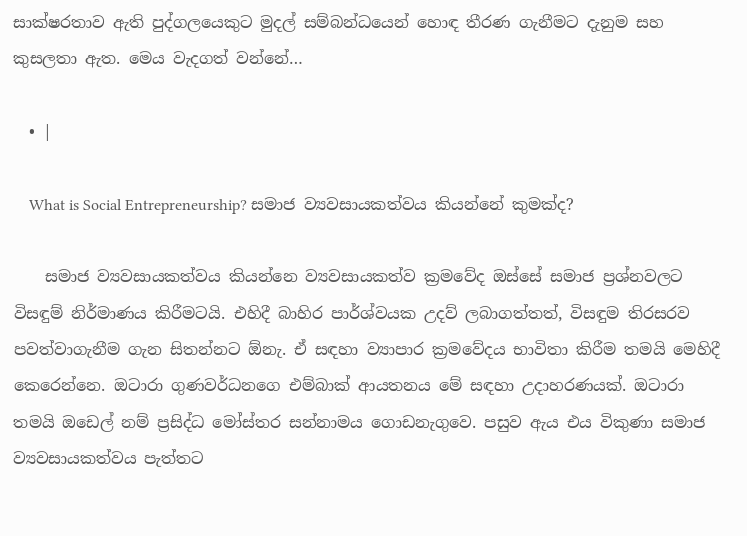සාක්ෂරතාව ඇති පුද්ගලයෙකුට මුදල් සම්බන්ධයෙන් හොඳ තීරණ ගැනීමට දැනුම සහ කුසලතා ඇත. මෙය වැදගත් වන්නේ…

  • |

    What is Social Entrepreneurship? සමාජ ව්‍යවසායකත්වය කියන්නේ කුමක්ද?

    සමාජ ව්‍යවසායකත්වය කියන්නෙ ව්‍යවසායකත්ව ක්‍රමවේද ඔස්සේ සමාජ ප්‍රශ්නවලට විසඳුම් නිර්මාණය කිරීමටයි. එහිදී බාහිර පාර්ශ්වයක උදව් ලබාගත්තත්, විසඳුම තිරසරව පවත්වාගැනීම ගැන සිතන්නට ඕනැ. ඒ සඳහා ව්‍යාපාර ක්‍රමවේදය භාවිතා කිරීම තමයි මෙහිදී කෙරෙන්නෙ. ඔටාරා ගුණවර්ධනගෙ එම්බාක් ආයතනය මේ සඳහා උදාහරණයක්. ඔටාරා තමයි ඔඩෙල් නම් ප්‍රසිද්ධ මෝස්තර සන්නාමය ගොඩනැගුවෙ. පසුව ඇය එය විකුණා සමාජ ව්‍යවසායකත්වය පැත්තට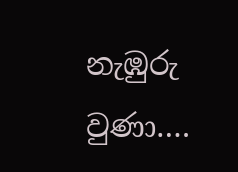නැඹුරු වුණා….